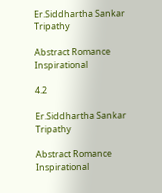Er.Siddhartha Sankar Tripathy

Abstract Romance Inspirational

4.2

Er.Siddhartha Sankar Tripathy

Abstract Romance Inspirational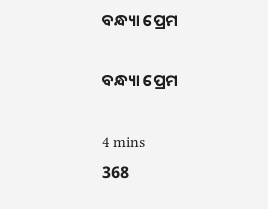ବନ୍ଧ୍ୟା ପ୍ରେମ

ବନ୍ଧ୍ୟା ପ୍ରେମ

4 mins
368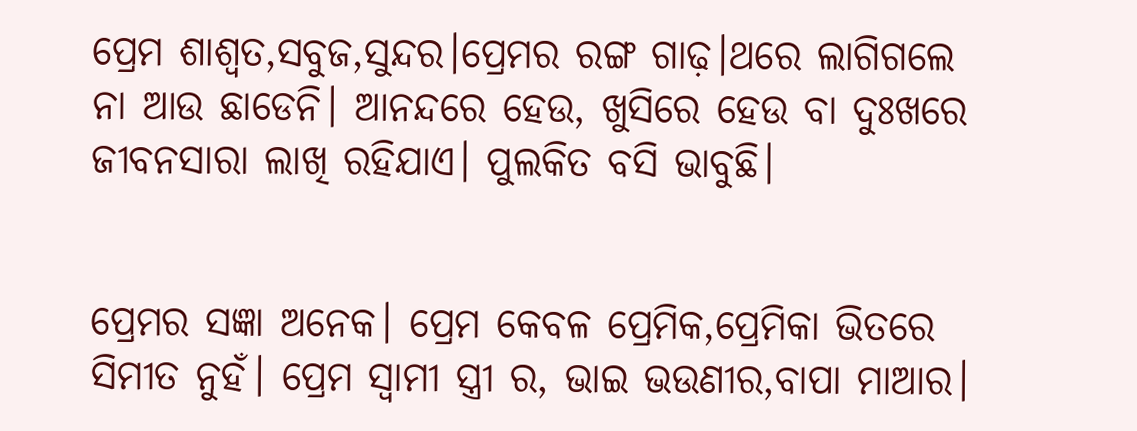ପ୍ରେମ ଶାଶ୍ୱତ,ସବୁଜ,ସୁନ୍ଦର।ପ୍ରେମର ରଙ୍ଗ ଗାଢ଼।ଥରେ ଲାଗିଗଲେ ନା ଆଉ ଛାଡେନି। ଆନନ୍ଦରେ ହେଉ, ଖୁସିରେ ହେଉ ବା ଦୁଃଖରେ ଜୀବନସାରା ଲାଖି ରହିଯାଏ। ପୁଲକିତ ବସି ଭାବୁଛି।


ପ୍ରେମର ସଜ୍ଞା ଅନେକ। ପ୍ରେମ କେବଳ ପ୍ରେମିକ,ପ୍ରେମିକା ଭିତରେ ସିମୀତ ନୁହଁ। ପ୍ରେମ ସ୍ୱାମୀ ସ୍ତ୍ରୀ ର, ଭାଇ ଭଉଣୀର,ବାପା ମାଆର।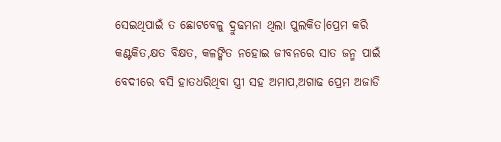ସେଇଥିପାଇଁ ତ ଛୋଟବେଳୁ ଦ୍ରୁଢମନା ଥିଲା ପୁଲକିତ।ପ୍ରେମ କରି କଣ୍ଟକିତ,କ୍ଷତ ବିକ୍ଷତ, କଳଙ୍କିତ ନହୋଇ ଜୀବନରେ ସାତ ଜନ୍ମ ପାଇଁ ବେଦୀରେ ବସି ହାତଧରିଥିବା ସ୍ତ୍ରୀ ସହ ଅମାପ,ଅଗାଢ ପ୍ରେମ ଅଜାଡି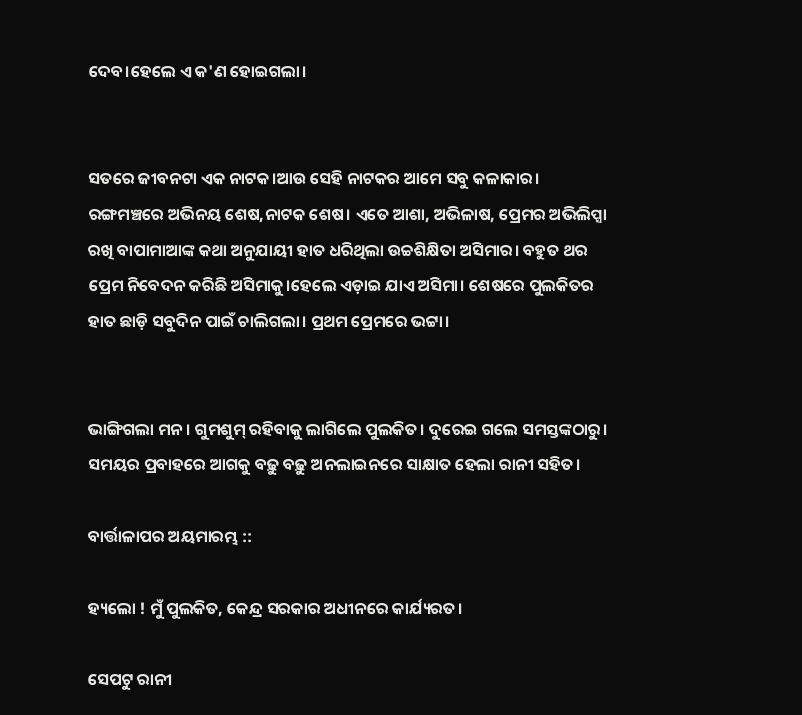ଦେବ।ହେଲେ ଏ କ'ଣ ହୋଇଗଲା।


ସତରେ ଜୀବନଟା ଏକ ନାଟକ।ଆଉ ସେହି ନାଟକର ଆମେ ସବୁ କଳାକାର। ରଙ୍ଗମଞ୍ଚରେ ଅଭିନୟ ଶେଷ,ନାଟକ ଶେଷ। ଏତେ ଆଶା, ଅଭିଳାଷ, ପ୍ରେମର ଅଭିଲିପ୍ସା ରଖି ବାପାମାଆଙ୍କ କଥା ଅନୁଯାୟୀ ହାତ ଧରିଥିଲା ଉଚ୍ଚଶିକ୍ଷିତା ଅସିମାର। ବହୁତ ଥର ପ୍ରେମ ନିବେଦନ କରିଛି ଅସିମାକୁ।ହେଲେ ଏଡ଼ାଇ ଯାଏ ଅସିମା। ଶେଷରେ ପୁଲକିତର ହାତ ଛାଡ଼ି ସବୁଦିନ ପାଇଁ ଚାଲିଗଲା। ପ୍ରଥମ ପ୍ରେମରେ ଭଟ୍ଟା।


ଭାଙ୍ଗିଗଲା ମନ। ଗୁମଶୁମ୍ ରହିବାକୁ ଲାଗିଲେ ପୁଲକିତ। ଦୁରେଇ ଗଲେ ସମସ୍ତଙ୍କଠାରୁ। ସମୟର ପ୍ରବାହରେ ଆଗକୁ ବଢ଼ୁ ବଢ଼ୁ ଅନଲାଇନରେ ସାକ୍ଷାତ ହେଲା ରାନୀ ସହିତ।

ବାର୍ତ୍ତାଳାପର ଅୟମାରମ୍ଭ ::

ହ୍ୟଲୋ ! ମୁଁ ପୁଲକିତ, କେନ୍ଦ୍ର ସରକାର ଅଧୀନରେ କାର୍ଯ୍ୟରତ।

ସେପଟୁ ରାନୀ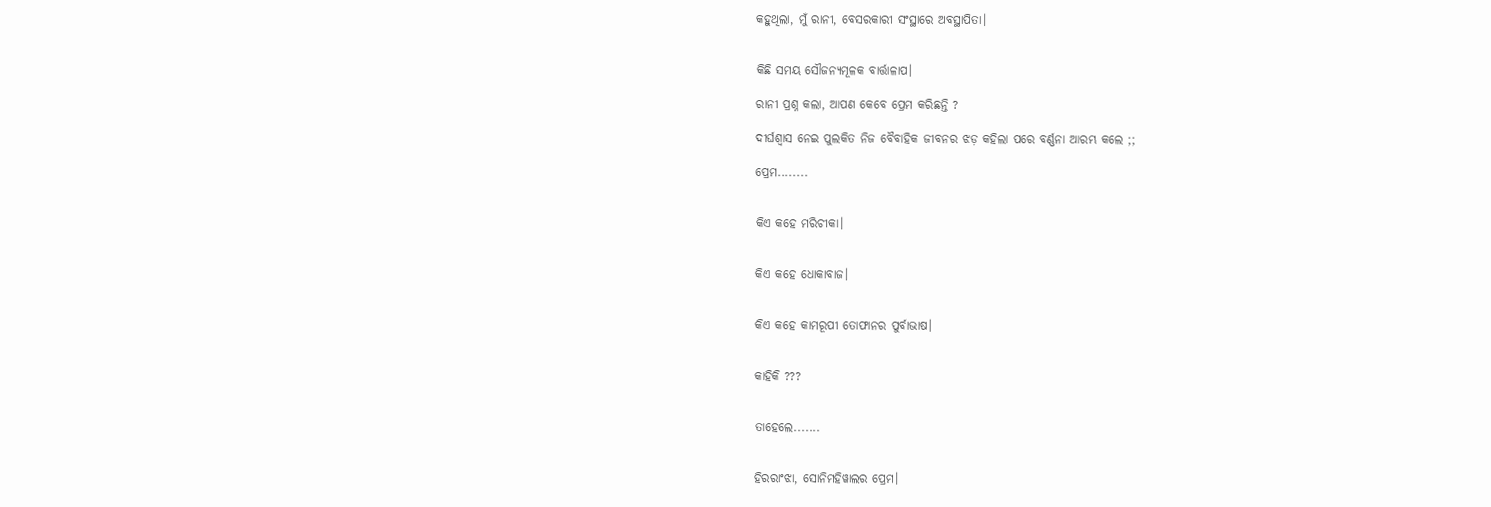କହୁଥିଲା, ମୁଁ ରାନୀ, ବେସରକାରୀ ସଂସ୍ଥାରେ ଅବସ୍ଥାପିତା।


କିଛି ସମୟ ସୌଜନ୍ୟମୂଳକ ବାର୍ତ୍ତାଳାପ।

ରାନୀ ପ୍ରଶ୍ନ କଲା, ଆପଣ କେବେ ପ୍ରେମ କରିଛନ୍ତି ?

ଦୀର୍ଘଶ୍ଵାସ ନେଇ ପୁଲକିତ ନିଜ ବୈବାହିକ ଜୀବନର ଝଡ଼ କହିଲା ପରେ ବର୍ଣ୍ଣନା ଆରମ୍ଭ କଲେ ;;

ପ୍ରେମ........


କିଏ କହେ ମରିଚୀକା।


କିଏ କହେ ଧୋକାବାଜ।


କିଏ କହେ କାମରୂପୀ ତୋଫାନର ପୁର୍ବାଭାଷ।


କାହିକି ???


ତାହେଲେ.......


ହିରରାଂଝା, ସୋନିମହିୱାଲର ପ୍ରେମ।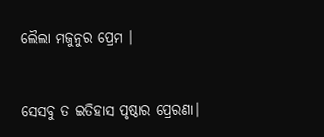ଲୈଲା ମଜୁନୁର ପ୍ରେମ ।


ସେସବୁ ତ ଇତିହାସ ପୃଷ୍ଠାର ପ୍ରେରଣା।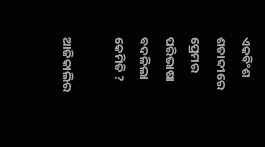ଏକବିଂଶ ଶତାବ୍ଦୀରେ ପ୍ରେମର ପରିଭାଷା ବଦଳିଲା କେମିତି ?

ଆଜିକାଲିର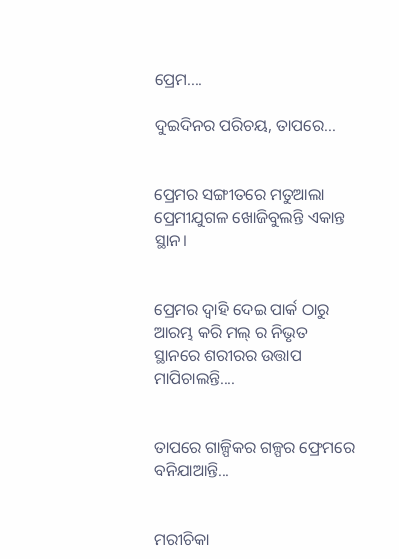ପ୍ରେମ....

ଦୁଇଦିନର ପରିଚୟ, ତାପରେ...


ପ୍ରେମର ସଙ୍ଗୀତରେ ମତୁଆଲା ପ୍ରେମୀଯୁଗଳ ଖୋଜିବୁଲନ୍ତି ଏକାନ୍ତ ସ୍ଥାନ।


ପ୍ରେମର ଦ୍ୱାହି ଦେଇ ପାର୍କ ଠାରୁ ଆରମ୍ଭ କରି ମଲ୍ ର ନିଭୃତ ସ୍ଥାନରେ ଶରୀରର ଉତ୍ତାପ ମାପିଚାଲନ୍ତି....


ତାପରେ ଗାଳ୍ପିକର ଗଳ୍ପର ଫ୍ରେମରେ ବନିଯାଆନ୍ତି...


ମରୀଚିକା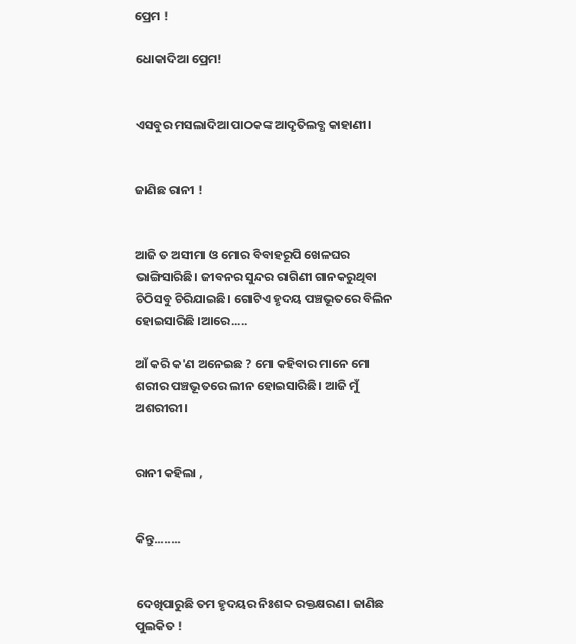ପ୍ରେମ !

ଧୋକାଦିଆ ପ୍ରେମ!


ଏସବୁର ମସଲାଦିଆ ପାଠକଙ୍କ ଆଦୃତିଲବ୍ଧ କାହାଣୀ।


ଜାଣିଛ ରାନୀ !


ଆଜି ତ ଅସୀମା ଓ ମୋର ବିବାହରୂପି ଖେଳଘର ଭାଙ୍ଗିସାରିଛି। ଜୀବନର ସୁନ୍ଦର ରାଗିଣୀ ଗାନକରୁଥିବା ଚିଠିସବୁ ଚିରିଯାଇଛି। ଗୋଟିଏ ହୃଦୟ ପଞ୍ଚଭୂତରେ ବିଲିନ ହୋଇସାରିଛି ।ଆରେ.....

ଆଁ କରି କ'ଣ ଅନେଇଛ ? ମୋ କହିବାର ମାନେ ମୋ ଶରୀର ପଞ୍ଚଭୂତରେ ଲୀନ ହୋଇସାରିଛି। ଆଜି ମୁଁ ଅଶରୀରୀ।


ରାନୀ କହିଲା ,


କିନ୍ତୁ........


ଦେଖିପାରୁଛି ତମ ହୃଦୟର ନିଃଶବ୍ଦ ରକ୍ତକ୍ଷରଣ। ଜାଣିଛ ପୁଲକିତ !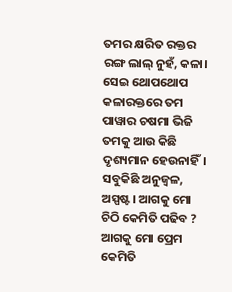ତମର କ୍ଷରିତ ରକ୍ତର ରଙ୍ଗ ଲାଲ୍ ନୁହଁ, କଳା। ସେଇ ଥୋପଥୋପ କଳାରକ୍ତରେ ତମ ପାୱାର ଚଷମା ଭିଜି ତମକୁ ଆଉ କିଛି ଦୃଶ୍ୟମାନ ହେଉନାହିଁ। ସବୁକିଛି ଅନୁଜ୍ୱଳ, ଅସ୍ପଷ୍ଟ। ଆଗକୁ ମୋ ଚିଠି କେମିତି ପଢିବ ? ଆଗକୁ ମୋ ପ୍ରେମ କେମିତି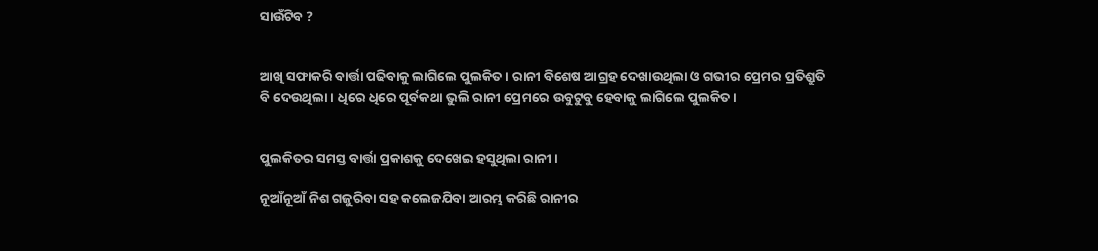ସାଉଁଟିବ ?


ଆଖି ସଫାକରି ବାର୍ତ୍ତା ପଢିବାକୁ ଲାଗିଲେ ପୁଲକିତ । ରାନୀ ବିଶେଷ ଆଗ୍ରହ ଦେଖାଉଥିଲା ଓ ଗଭୀର ପ୍ରେମର ପ୍ରତିଶ୍ରୁତି ବି ଦେଉଥିଲା। ଧିରେ ଧିରେ ପୂର୍ବକଥା ଭୁଲି ରାନୀ ପ୍ରେମରେ ଉବୁଟୁବୁ ହେବାକୁ ଲାଗିଲେ ପୁଲକିତ।


ପୁଲକିତର ସମସ୍ତ ବାର୍ତ୍ତା ପ୍ରକାଶକୁ ଦେଖେଇ ହସୁଥିଲା ରାନୀ।

ନୂଆଁନୂଆଁ ନିଶ ଗଜୁରିବା ସହ କଲେଜଯିବା ଆରମ୍ଭ କରିଛି ରାନୀର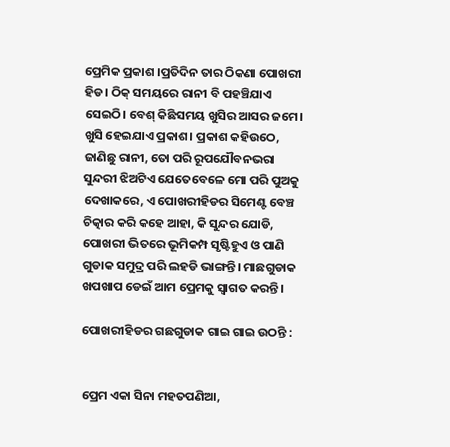ପ୍ରେମିକ ପ୍ରକାଶ ।ପ୍ରତିଦିନ ତାର ଠିକଣା ପୋଖରୀ ହିଡ। ଠିକ୍ ସମୟରେ ରାନୀ ବି ପହଞ୍ଚିଯାଏ ସେଇଠି। ବେଶ୍ କିଛିସମୟ ଖୁସିର ଆସର ଜମେ। ଖୁସି ହେଇଯାଏ ପ୍ରକାଶ। ପ୍ରକାଶ କହିଉଠେ, ଜାଣିଛୁ ରାନୀ, ତୋ ପରି ରୂପଯୌବନଭରା ସୁନ୍ଦରୀ ଝିଅଟିଏ ଯେତେବେଳେ ମୋ ପରି ପୁଅକୁ ଦେଖାକରେ, ଏ ପୋଖରୀହିଡର ସିମେଣ୍ଟ ବେଞ୍ଚ ଚିତ୍କାର କରି କହେ ଆହା, କି ସୁନ୍ଦର ଯୋଡି, ପୋଖରୀ ଭିତରେ ଭୂମିକମ୍ପ ସୃଷ୍ଟିହୁଏ ଓ ପାଣି ଗୁଡାକ ସମୁଦ୍ର ପରି ଲହଡି ଭାଙ୍ଗନ୍ତି। ମାଛଗୁଡାକ ଖପଖାପ ଡେଇଁ ଆମ ପ୍ରେମକୁ ସ୍ୱାଗତ କରନ୍ତି ।

ପୋଖରୀହିଡର ଗଛଗୁଡାକ ଗାଇ ଗାଇ ଉଠନ୍ତି :


ପ୍ରେମ ଏକା ସିନା ମହତପଣିଆ,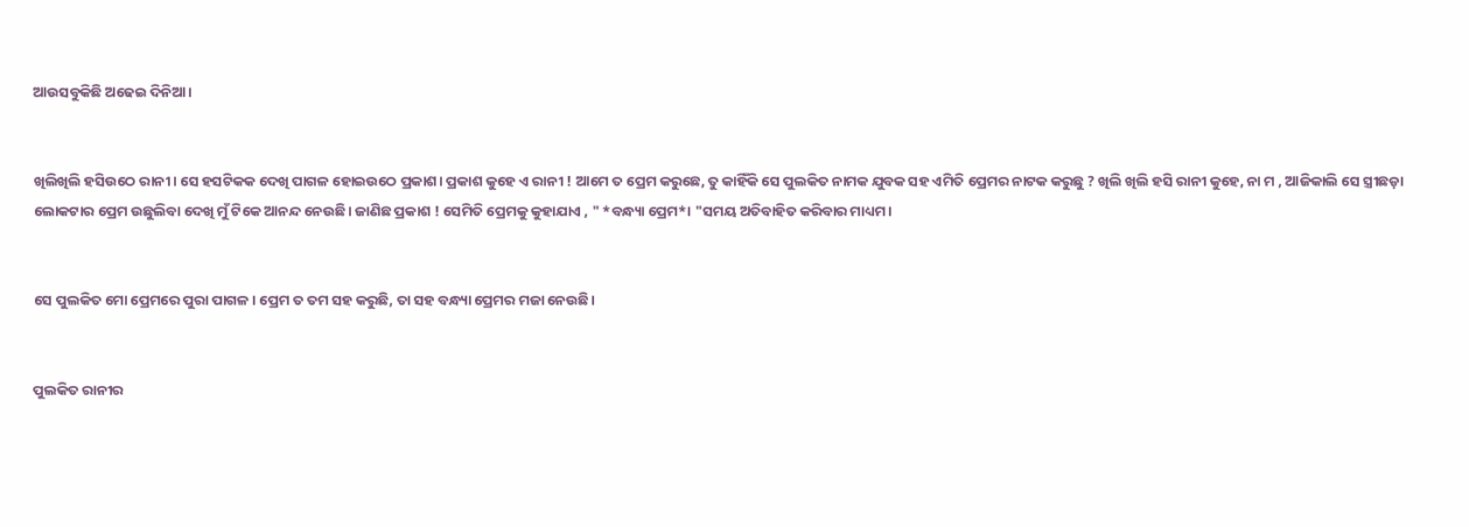ଆଉସବୁକିଛି ଅଢେଇ ଦିନିଆ।


ଖିଲିଖିଲି ହସିଉଠେ ରାନୀ। ସେ ହସଟିକକ ଦେଖି ପାଗଳ ହୋଇଉଠେ ପ୍ରକାଶ। ପ୍ରକାଶ କୁହେ ଏ ରାନୀ ! ଆମେ ତ ପ୍ରେମ କରୁଛେ, ତୁ କାହିଁକି ସେ ପୁଲକିତ ନାମକ ଯୁବକ ସହ ଏମିତି ପ୍ରେମର ନାଟକ କରୁଛୁ ? ଖିଲି ଖିଲି ହସି ରାନୀ କୁହେ, ନା ମ , ଆଜିକାଲି ସେ ସ୍ତ୍ରୀଛଡ଼ା ଲୋକଟାର ପ୍ରେମ ଉଛୁଲିବା ଦେଖି ମୁଁ ଟିକେ ଆନନ୍ଦ ନେଉଛି। ଜାଣିଛ ପ୍ରକାଶ ! ସେମିତି ପ୍ରେମକୁ କୁହାଯାଏ , " *ବନ୍ଧ୍ୟା ପ୍ରେମ*। "ସମୟ ଅତିବାହିତ କରିବାର ମାଧ୍ୟମ।


ସେ ପୁଲକିତ ମୋ ପ୍ରେମରେ ପୁରା ପାଗଳ। ପ୍ରେମ ତ ତମ ସହ କରୁଛି, ତା ସହ ବନ୍ଧ୍ୟା ପ୍ରେମର ମଜା ନେଉଛି।


ପୁଲକିତ ରାନୀର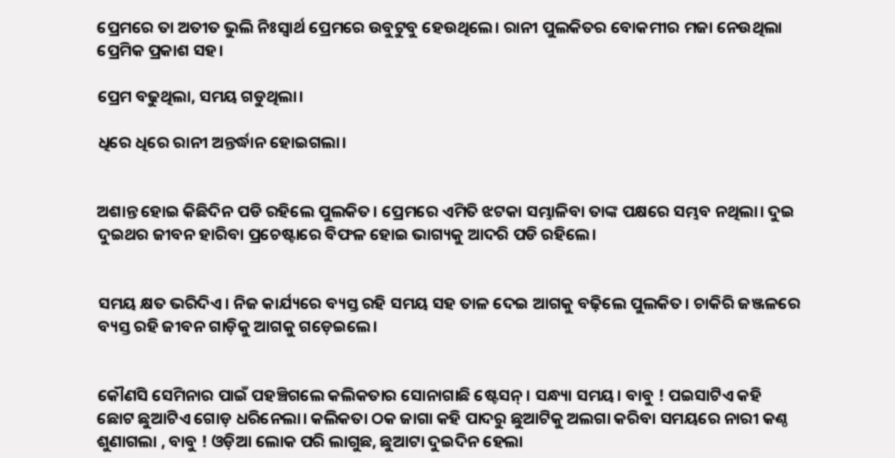ପ୍ରେମରେ ତା ଅତୀତ ଭୁଲି ନିଃସ୍ଵାର୍ଥ ପ୍ରେମରେ ଉବୁଟୁବୁ ହେଉଥିଲେ। ରାନୀ ପୁଲକିତର ବୋକମୀର ମଜା ନେଉଥିଲା ପ୍ରେମିକ ପ୍ରକାଶ ସହ।

ପ୍ରେମ ବଢୁଥିଲା, ସମୟ ଗଡୁଥିଲା।

ଧିରେ ଧିରେ ରାନୀ ଅନ୍ତର୍ଦ୍ଧାନ ହୋଇଗଲା।


ଅଶାନ୍ତ ହୋଇ କିଛିଦିନ ପଡି ରହିଲେ ପୁଲକିତ। ପ୍ରେମରେ ଏମିତି ଝଟକା ସମ୍ଭାଳିବା ତାଙ୍କ ପକ୍ଷରେ ସମ୍ଭବ ନଥିଲା। ଦୁଇ ଦୁଇଥର ଜୀବନ ହାରିବା ପ୍ରଚେଷ୍ଟାରେ ବିଫଳ ହୋଇ ଭାଗ୍ୟକୁ ଆଦରି ପଡି ରହିଲେ।


ସମୟ କ୍ଷତ ଭରିଦିଏ। ନିଜ କାର୍ଯ୍ୟରେ ବ୍ୟସ୍ତ ରହି ସମୟ ସହ ତାଳ ଦେଇ ଆଗକୁ ବଢ଼ିଲେ ପୁଲକିତ। ଚାକିରି ଜଞ୍ଜଳରେ ବ୍ୟସ୍ତ ରହି ଜୀବନ ଗାଡ଼ିକୁ ଆଗକୁ ଗଡ଼େଇଲେ।


କୌଣସି ସେମିନାର ପାଇଁ ପହଞ୍ଚିଗଲେ କଲିକତାର ସୋନାଗାଛି ଷ୍ଟେସନ୍। ସନ୍ଧ୍ୟା ସମୟ। ବାବୁ ! ପଇସାଟିଏ କହି ଛୋଟ ଛୁଆଟିଏ ଗୋଡ଼ ଧରିନେଲା। କଲିକତା ଠକ ଜାଗା କହି ପାଦରୁ ଛୁଆଟିକୁ ଅଲଗା କରିବା ସମୟରେ ନାରୀ କଣ୍ଠ ଶୁଣାଗଲା , ବାବୁ ! ଓଡ଼ିଆ ଲୋକ ପରି ଲାଗୁଛ, ଛୁଆଟା ଦୁଇଦିନ ହେଲା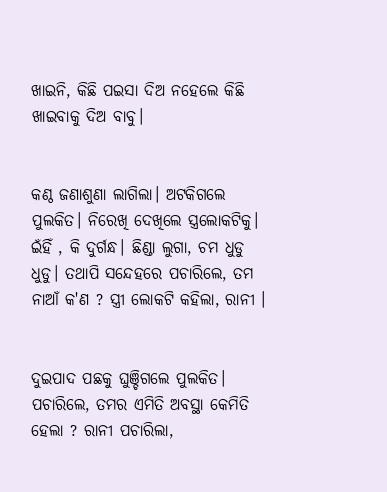ଖାଇନି, କିଛି ପଇସା ଦିଅ ନହେଲେ କିଛି ଖାଇବାକୁ ଦିଅ ବାବୁ।


କଣ୍ଠ ଜଣାଶୁଣା ଲାଗିଲା। ଅଟକିଗଲେ ପୁଲକିତ। ନିରେଖି ଦେଖିଲେ ସ୍ତ୍ରଲୋକଟିକୁ। ଇଁହିଁ , କି ଦୁର୍ଗନ୍ଧ। ଛିଣ୍ଡା ଲୁଗା, ଚମ ଧୁଡୁ ଧୁଡୁ। ତଥାପି ସନ୍ଦେହରେ ପଚାରିଲେ, ତମ ନାଆଁ କ'ଣ ? ସ୍ତ୍ରୀ ଲୋକଟି କହିଲା, ରାନୀ ।


ଦୁଇପାଦ ପଛକୁ ଘୁଞ୍ଚିଗଲେ ପୁଲକିତ। ପଚାରିଲେ, ତମର ଏମିତି ଅବସ୍ଥା କେମିତି ହେଲା ? ରାନୀ ପଚାରିଲା,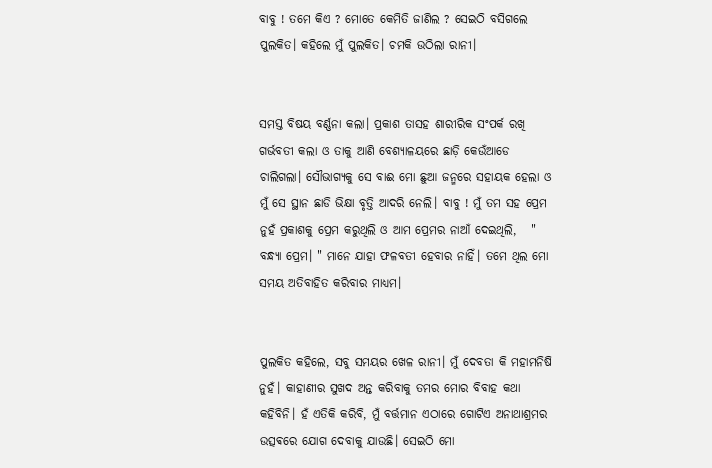ବାବୁ ! ତମେ କିଏ ? ମୋତେ କେମିତି ଜାଣିଲ ? ସେଇଠି ବସିଗଲେ ପୁଲକିତ। କହିଲେ ମୁଁ ପୁଲକିତ। ଚମକି ଉଠିଲା ରାନୀ।


ସମସ୍ତ ବିଷୟ ବର୍ଣ୍ଣନା କଲା। ପ୍ରକାଶ ତାସହ ଶାରୀରିକ ସଂପର୍କ ରଖି ଗର୍ଭବତୀ କଲା ଓ ତାକୁ ଆଣି ବେଶ୍ୟାଳୟରେ ଛାଡ଼ି କେଉଁଆଡେ ଚାଲିଗଲା। ସୌଭାଗ୍ୟକୁ ସେ ବାଈ ମୋ ଛୁଆ ଜନ୍ମରେ ସହାୟକ ହେଲା ଓ ମୁଁ ସେ ସ୍ଥାନ ଛାଡି ଭିକ୍ଷା ବୃତ୍ତି ଆଦରି ନେଲି। ବାବୁ ! ମୁଁ ତମ ସହ ପ୍ରେମ ନୁହଁ ପ୍ରକାଶକୁ ପ୍ରେମ କରୁଥିଲି ଓ ଆମ ପ୍ରେମର ନାଆଁ ଦେଇଥିଲି,   " ବନ୍ଧ୍ୟା ପ୍ରେମ। " ମାନେ ଯାହା ଫଳବତୀ ହେବାର ନାହିଁ। ତମେ ଥିଲ ମୋ ସମୟ ଅତିବାହିତ କରିବାର ମାଧ୍ୟମ।


ପୁଲକିତ କହିଲେ, ସବୁ ସମୟର ଖେଳ ରାନୀ। ମୁଁ ଦେବତା କି ମହାମନିଷି ନୁହଁ। କାହାଣୀର ସୁଖଦ ଅନ୍ତ କରିବାକୁ ତମର ମୋର ବିବାହ କଥା କହିବିନି। ହଁ ଏତିକି କରିବି, ମୁଁ ବର୍ତ୍ତମାନ ଏଠାରେ ଗୋଟିଏ ଅନାଥାଶ୍ରମର ଉତ୍ସଵରେ ଯୋଗ ଦେବାକୁ ଯାଉଛି। ସେଇଠି ମୋ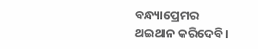ବନ୍ଧ୍ୟାପ୍ରେମର ଥଇଥାନ କରିଦେବି।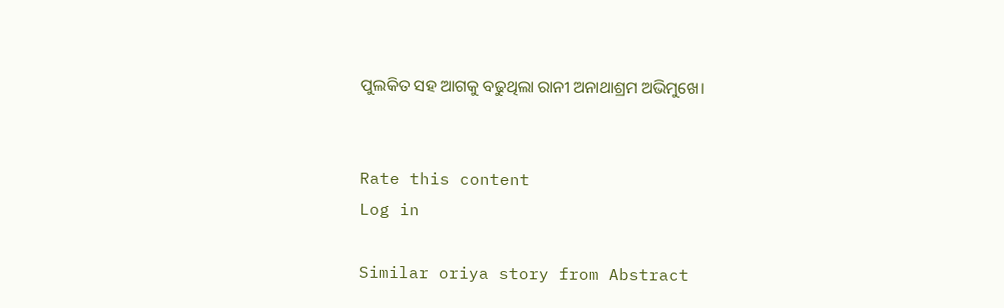ପୁଲକିତ ସହ ଆଗକୁ ବଢୁଥିଲା ରାନୀ ଅନାଥାଶ୍ରମ ଅଭିମୁଖେ।


Rate this content
Log in

Similar oriya story from Abstract